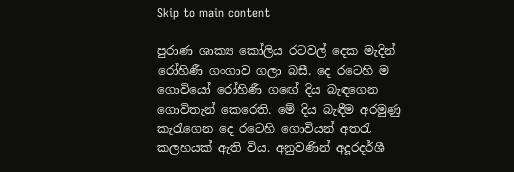Skip to main content

පුරාණ ශාක්‍ය කෝලිය රටවල් දෙක මැදින් රෝහිණී ගංගාව ගලා බසී. දෙ රටෙහි ම ගොවියෝ රෝහිණී ග‍ඟේ දිය බැඳගෙන ගොවිතැන් කෙරෙති. මේ දිය බැඳීම අරමුණු කැරැගෙන දෙ රටෙහි ගොවියන් අතරැ කලහයක් ඇති විය. අනුවණින් අදූරදර්ශී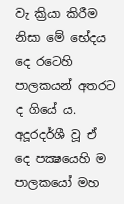වැ ක්‍රියා කිරීම නිසා මේ භේදය දෙ රටෙහි පාලකයන් අතරට ද ගියේ ය. අදූරදර්ශී වූ ඒ දෙ පක්‍ෂයෙහි ම පාලකයෝ මහ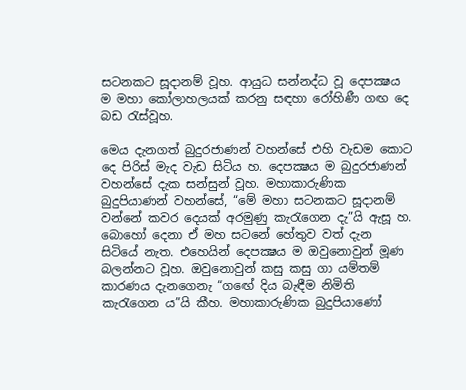සටනකට සූදානම් වූහ. ආයුධ සන්නද්ධ වූ දෙපක්‍ෂය ම මහා කෝලාහලයක් කරනු සඳහා රෝහිණී ගඟ දෙ බඩ රැස්වූහ.

මෙය දැනගත් බුදුරජාණන් වහන්සේ එහි වැඩම කොට දෙ පිරිස් මැද වැඩ සිටිය හ. දෙපක්‍ෂය ම බුදුරජාණන් වහන්සේ දැක සන්සුන් වූහ. මහාකාරුණික බුදුපියාණන් වහන්සේ, “මේ මහා සටනකට සූදානම් වන්නේ කවර දෙයක් අරමුණු කැරැගෙන දැ”යි ඇසූ හ. බොහෝ දෙනා ඒ මහ සටනේ හේතුව වත් දැන සිටියේ නැත. එහෙයින් දෙපක්‍ෂය ම ඔවුනොවුන් මූණ බලන්නට වූහ. ඔවුනොවුන් කසු කසු ගා යම්තම් කාරණය දැනගෙනැ “ග‍ඟේ දිය බැඳීම නිමිති කැරැගෙන ය”යි කීහ. මහාකාරුණික බුදුපියාණෝ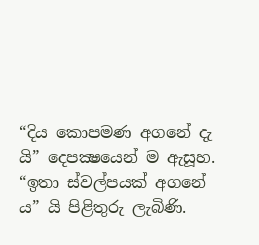“දිය කොපමණ අගනේ දැ යි” දෙපක්‍ෂයෙන් ම ඇසූහ. “ඉතා ස්වල්පයක් අගනේ ය” යි පිළිතුරු ලැබිණි.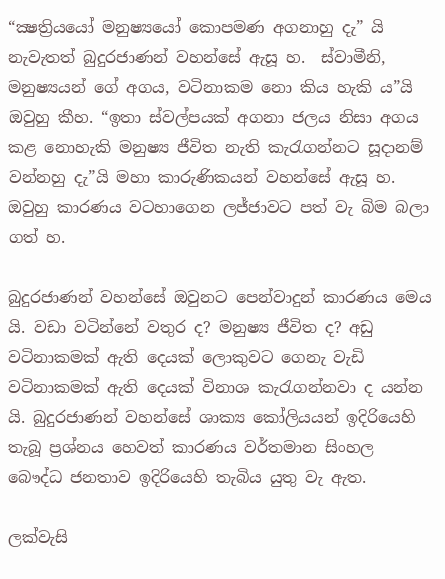“ක්‍ෂත්‍රියයෝ මනුෂ්‍යයෝ කොපමණ අගනාහු දැ” යි නැවැතත් බුදුරජාණන් වහන්සේ ඇසූ හ.  ස්වාමීනි, මනුෂ්‍යයන් ගේ අගය, වටිනාකම නො කිය හැකි ය”යි ඔවුහු කීහ. “ඉතා ස්වල්පයක් අගනා ජලය නිසා අගය කළ නොහැකි මනුෂ්‍ය ජීවිත නැති කැරැගන්නට සූදානම් වන්නහු දැ”යි මහා කාරුණිකයන් වහන්සේ ඇසූ හ. ඔවුහු කාරණය වටහාගෙන ලජ්ජාවට පත් වැ බිම බලා ගත් හ.

බුදුරජාණන් වහන්සේ ඔවුනට පෙන්වාදුන් කාරණය මෙය යි. වඩා වටින්නේ වතුර ද? මනුෂ්‍ය ජීවිත ද? අඩු වටිනාකමක් ඇති දෙයක් ලොකුවට ගෙනැ වැඩි වටිනාකමක් ඇති දෙයක් විනාශ කැරැගන්නවා ද යන්න යි. බුදුරජාණන් වහන්සේ ශාක්‍ය කෝලියයන් ඉදිරියෙහි තැබූ ප්‍රශ්නය හෙවත් කාරණය වර්තමාන සිංහල බෞද්ධ ජනතාව ඉදිරියෙහි තැබිය යුතු වැ ඇත.

ලක්වැසි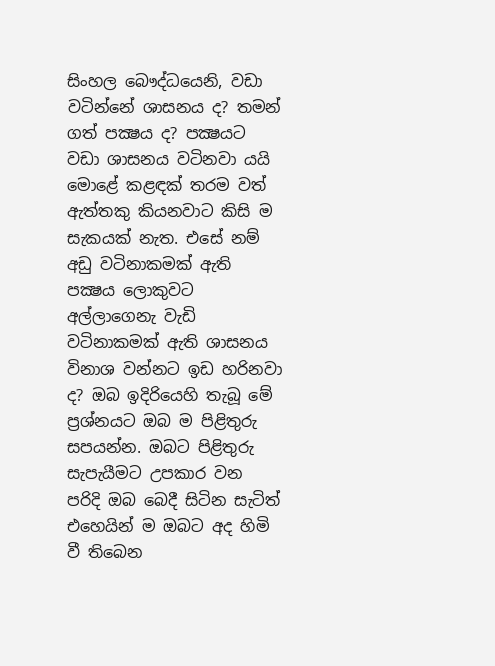සිංහල බෞද්ධයෙනි, වඩා වටින්නේ ශාසනය ද? තමන් ගත් පක්‍ෂය ද? පක්‍ෂයට වඩා ශාසනය වටිනවා යයි මොළේ කළඳක් තරම වත් ඇත්තකු කියනවාට කිසි ම සැකයක් නැත. එසේ නම් අඩු වටිනාකමක් ඇති පක්‍ෂය ලොකුවට අල්ලාගෙනැ වැඩි වටිනාකමක් ඇති ශාසනය විනාශ වන්නට ඉඩ හරිනවා ද? ඔබ ඉදිරියෙහි තැබූ මේ ප්‍රශ්නයට ඔබ ම පිළිතුරු සපයන්න. ඔබට පිළිතුරු සැපැයීමට උපකාර වන පරිදි ඔබ බෙදී සිටින සැටිත් එහෙයින් ම ඔබට අද හිමි වී තිබෙන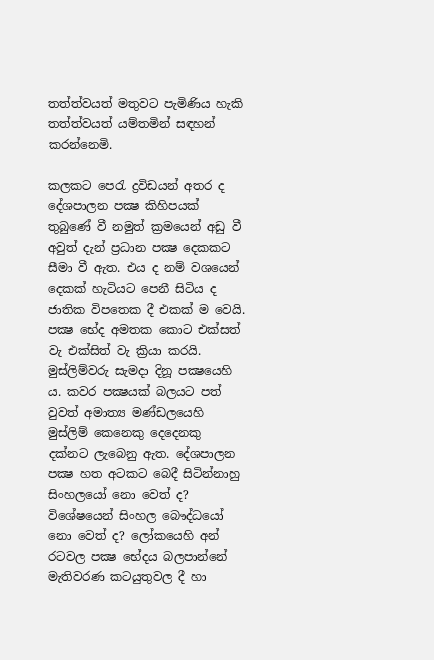තත්ත්වයත් මතුවට පැමිණිය හැකි තත්ත්වයත් යම්තමින් සඳහන් කරන්නෙමි.

කලකට පෙරැ ද්‍රවිඩයන් අතර ද දේශපාලන පක්‍ෂ කිහිපයක් තුබුණේ වී නමුත් ක්‍රමයෙන් අඩු වී අවුත් දැන් ප්‍රධාන පක්‍ෂ දෙකකට සීමා වී ඇත. එය ද නම් වශයෙන් දෙකක් හැටියට පෙනී සිටිය ද ජාතික විපතෙක දී එකක් ම වෙයි. පක්‍ෂ භේද අමතක කොට එක්සත් වැ එක්සිත් වැ ක්‍රියා කරයි. මුස්ලිම්වරු සැමදා දිනූ පක්‍ෂයෙහි ය. කවර පක්‍ෂයක් බලයට පත් වුවත් අමාත්‍ය මණ්ඩලයෙහි මුස්ලිම් කෙනෙකු දෙදෙනකු දක්නට ලැබෙනු ඇත. දේශපාලන පක්‍ෂ හත අටකට බෙදී සිටින්නාහු සිංහලයෝ නො වෙත් ද? විශේෂයෙන් සිංහල බෞද්ධයෝ නො වෙත් ද? ලෝකයෙහි අන් රටවල පක්‍ෂ භේදය බලපාන්නේ මැතිවරණ කටයුතුවල දී හා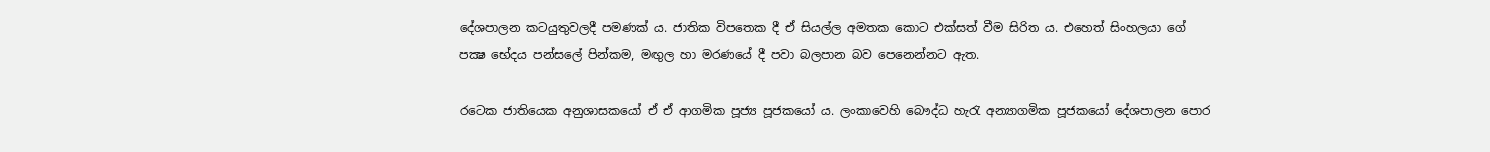දේශපාලන කටයුතුවලදී පමණක් ය. ජාතික විපතෙක දී ඒ සියල්ල අමතක කොට එක්සත් වීම සිරිත ය. එහෙත් සිංහලයා ගේ පක්‍ෂ භේදය පන්සලේ පින්කම, මඟුල හා මරණයේ දී පවා බලපාන බව පෙනෙන්නට ඇත.

රටෙක ජාතියෙක අනුශාසකයෝ ඒ ඒ ආගමික පූජ්‍ය පූජකයෝ ය. ලංකාවෙහි බෞද්ධ හැරැ අන්‍යාගමික පූජකයෝ දේශපාලන පොර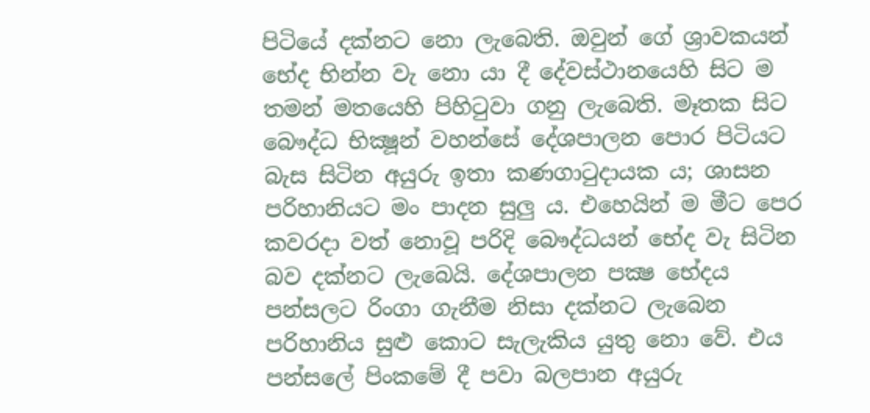පිටියේ දක්නට නො ලැබෙති. ඔවුන් ගේ ශ්‍රාවකයන් භේද භින්න වැ නො යා දී දේවස්ථානයෙහි සිට ම තමන් මතයෙහි පිහිටුවා ගනු ලැබෙති. මෑතක සිට බෞද්ධ භික්‍ෂූන් වහන්සේ දේශපාලන පොර පිටියට බැස සිටින අයුරු ඉතා කණග‍ාටුදායක ය; ශාසන පරිහානියට මං පාදන සුලු ය. එහෙයින් ම මීට පෙර කවරද‍ා වත් නොවූ පරිදි බෞද්ධයන් භේද වැ සිටින බව දක්නට ලැබෙයි. දේශපාලන පක්‍ෂ භේදය පන්සලට රිංගා ගැනීම නිසා දක්නට ලැබෙන පරිහානිය සුළු කොට සැලැකිය යුතු නො‍‍ වේ. එය පන්සලේ පිංකමේ දී පවා බලපාන අයුරු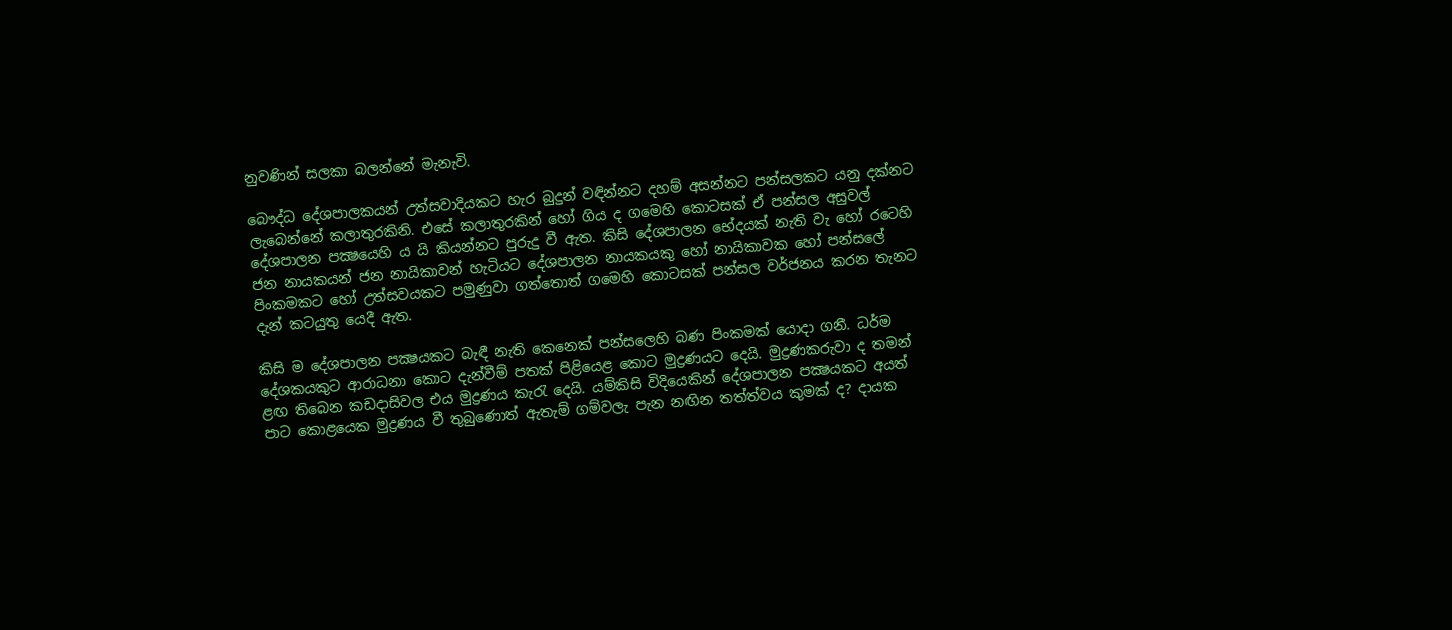නුවණින් සලකා බලන්නේ මැනැවි.

බෞද්ධ දේශපාලකයන් උත්සවාදියකට හැර බුදුන් වඳින්නට දහම් අසන්නට පන්සලකට යනු දක්නට ලැබෙන්නේ කලාතුරකිනි. එසේ කලාතුරකින් හෝ ගිය ද ගමෙහි කොටසක් ඒ පන්සල අසුවල් දේශපාලන පක්‍ෂයෙහි ය යි කියන්නට පුරුදු වී ඇත. කිසි දේශපාලන භේදයක් නැති වැ හෝ රටෙහි ජන නායකයන් ජන නායිකාවන් හැටියට දේශපාලන නායකයකු හෝ නායිකාවක හෝ පන්සලේ පිංකමකට හෝ උත්සවයකට පමුණුවා ගත්තොත් ගමෙහි කොටසක් පන්සල වර්ජනය කරන තැනට දැන් කටයුතු යෙදී ඇත.

කිසි ම දේශපාලන පක්‍ෂයකට බැඳී නැති කෙනෙක් පන්සලෙහි බණ පිංකමක් යොදා ගනී. ධර්ම දේශකයකුට ආරාධනා කොට දැන්වීම් පතක් පිළියෙළ කොට මුද්‍රණයට දෙයි. මුද්‍රණකරුවා ද තමන් ළඟ තිබෙන කඩදාසිවල එය මුද්‍රණය කැරැ දෙයි. යම්කිසි විදියෙකින් දේශපාලන පක්‍ෂයකට අයත් පාට කොළයෙක මුද්‍රණය වී තුබුණොත් ඇතැම් ගම්වලැ පැන නඟින තත්ත්වය කුමක් ද? දායක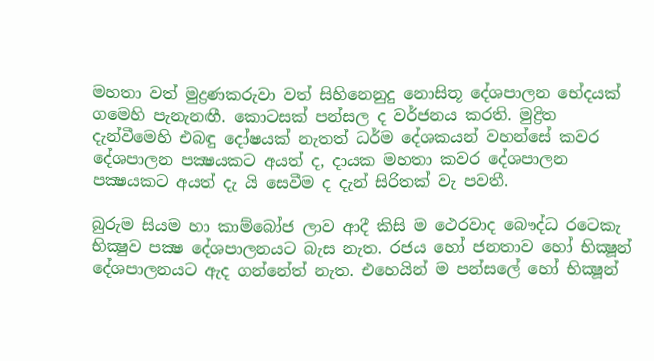මහතා වත් මුද්‍රණකරුවා වත් සිහිනෙනුදු නොසිතූ දේශපාලන භේදයක් ගමෙහි පැනැනඟී. කොටසක් පන්සල ද වර්ජනය කරති. මුද්‍රිත දැන්වීමෙහි එබඳු දෝෂයක් නැතත් ධර්ම දේශකයන් වහන්සේ කවර දේශපාලන පක්‍ෂයකට අයත් ද, දායක මහතා කවර දේශපාලන පක්‍ෂයකට අයත් දැ යි සෙවීම ද දැන් සිරිතක් වැ පවතී.

බුරුම සියම හා කාම්බෝජ ලාව ආදී කිසි ම ථෙරවාද බෞද්ධ රටෙකැ භික්‍ෂුව පක්‍ෂ දේශපාලනයට බැස නැත. රජය හෝ ජනතාව හෝ භික්‍ෂූන් දේශපාලනයට ඇද ගන්නේත් නැත. එහෙයින් ම පන්සලේ හෝ භික්‍ෂූන්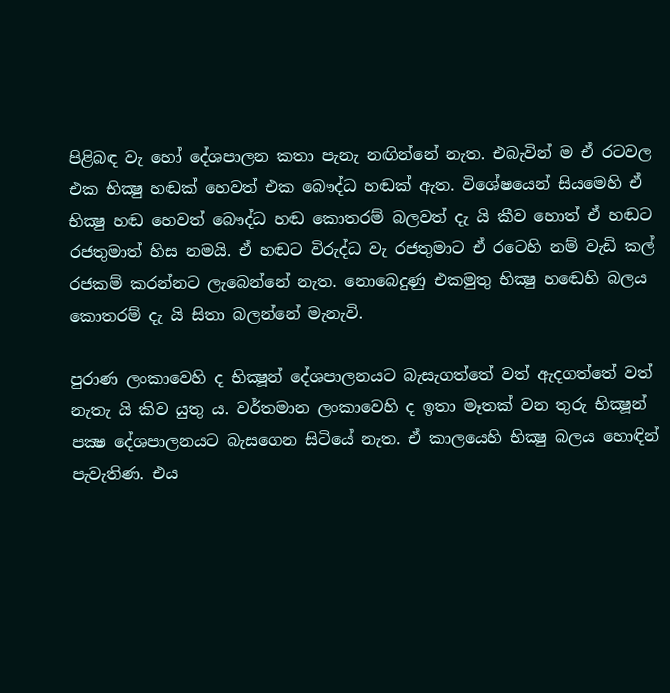පිළිබඳ වැ හෝ දේශපාලන කතා පැනැ නඟින්නේ නැත. එබැවින් ම ඒ රටවල එක භික්‍ෂු හඬක් හෙවත් එක බෞද්ධ හඬක් ඇත. විශේෂයෙන් සියමෙහි ඒ භික්‍ෂු හඬ හෙවත් බෞද්ධ හඬ කොතරම් බලවත් දැ යි කීව හොත් ඒ හඬට රජතුමාත් හිස නමයි. ඒ හඬට විරුද්ධ වැ රජතුමාට ඒ රටෙහි නම් වැඩි කල් රජකම් කරන්නට ලැබෙන්නේ නැත. නෙ‍ාබෙදුණු එකමුතු භික්‍ෂු හ‍ඬෙහි බලය කොතරම් දැ යි සිතා බලන්නේ මැනැවි.

පුරාණ ලංකාවෙහි ද භික්‍ෂූන් දේශපාලනයට බැසැගත්තේ වත් ඇදගත්තේ වත් නැතැ යි කිව යුතු ය. වර්තමාන ලංකාවෙහි ද ඉතා මෑතක් වන තුරු භික්‍ෂූන් පක්‍ෂ දේශපාලනයට බැසගෙන සිටියේ නැත. ඒ කාලයෙහි භික්‍ෂු බලය හොඳින් පැවැතිණ. එය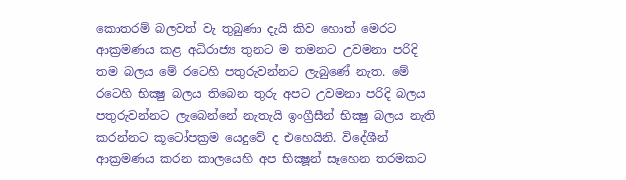කොතරම් බලවත් වැ තුබුණා දැයි කිව හොත් මෙරට ආක්‍රමණය කළ අධිරාජ්‍ය තුනට ම තමනට උවමනා පරිදි තම බලය මේ රටෙහි පතුරුවන්නට ලැබුණේ නැත. මේ රටෙහි භික්‍ෂු බලය තිබෙන තුරු අපට උවමනා පරිදි බලය පතුරුවන්නට ලැබෙන්නේ නැතැයි ඉංග්‍රීසීන් භික්‍ෂු බලය නැති කරන්නට කූටෝපක්‍රම යෙදුවේ ද එහෙයිනි. විදේශීන් ආක්‍රමණය කරන කාලයෙහි අප භික්‍ෂූන් සෑහෙන තරමකට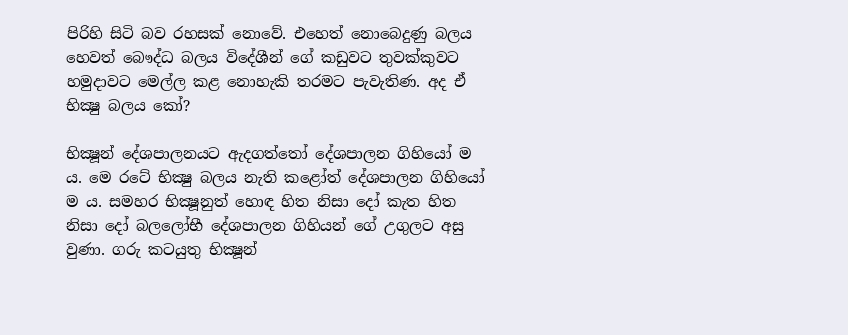පිරිහි සිටි බව රහසක් නොවේ. එහෙත් නොබෙදුණු බලය හෙවත් බෞද්ධ බලය විදේශීන් ගේ කඩුවට තුවක්කුවට හමුදාවට මෙල්ල කළ නොහැකි තරමට පැවැතිණ. අද ඒ භික්‍ෂු බලය කෝ?

භික්‍ෂූන් දේශපාලනයට ඇදගත්තෝ දේශපාලන ගිහියෝ ම ය. මෙ රටේ භික්‍ෂු බලය නැති කළෝත් දේශපාලන ගිහියෝ ම ය. සමහර භික්‍ෂූනුත් හොඳ හිත නිසා දෝ කැත හිත නිසා දෝ බලලෝභී දේශපාලන ගිහියන් ගේ උගුලට අසු වුණා. ගරු කටයුතු භික්‍ෂූන්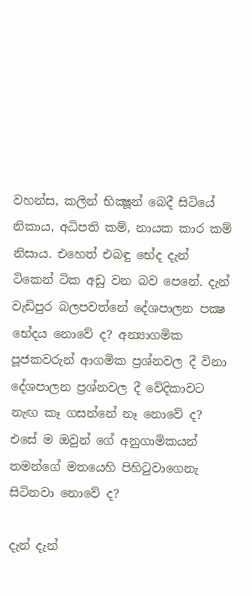වහන්ස, කලින් භික්‍ෂූන් බෙදී සිටියේ නිකාය, අධිපති කම්, නායක කාර කම් නිසාය. එහෙත් එබඳු භේද දැන් ටිකෙන් ටික අඩු වන බව පෙනේ. දැන් වැඩිපුර බලපවත්නේ දේශපාලන පක්‍ෂ භේදය නෙ‍ාවේ ද? අන්‍යාගමික පූජකවරුන් ආගමික ප්‍රශ්නවල දී විනා දේශපාලන ප්‍රශ්නවල දී වේදිකාවට නැඟ කෑ ගසන්නේ නෑ නොවේ ද? එසේ ම ඔවුන් ගේ අනුගාමිකයන් තමන්ගේ මතයෙහි පිහිටුවාගෙනැ සිටිනවා නොවේ ද?

දැන් දැන්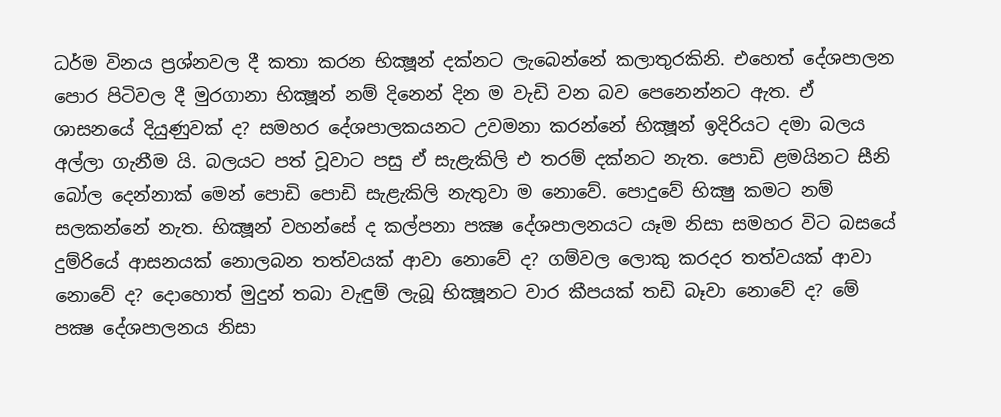ධර්ම විනය ප්‍රශ්නවල දී කතා කරන භික්‍ෂූන් දක්නට ලැබෙන්නේ කලාතුරකිනි. එහෙත් දේශපාලන පොර පිටිවල දී මුරගානා භික්‍ෂූන් නම් දිනෙන් දින ම වැඩි වන බව පෙනෙන්නට ඇත. ඒ ශාසනයේ දියුණුවක් ද? සමහර දේශපාලකයනට උවමනා කරන්නේ භික්‍ෂූන් ඉදිරියට දමා බලය අල්ලා ගැනීම යි. බලයට පත් වූවාට පසු ඒ සැළැකිලි එ තරම් දක්නට නැත. පොඩි ළමයිනට සීනි බෝල දෙන්නාක් මෙන් පොඩි පොඩි සැළැකිලි නැතුවා ම නොවේ. පොදුවේ භික්‍ෂු කමට නම් සලකන්නේ නැත. භික්‍ෂූන් වහන්සේ ද කල්පනා පක්‍ෂ දේශපාලනයට යෑම නිසා සමහර විට බසයේ දුම්රියේ ආසනයක් නොලබන තත්වයක් ආවා නොවේ ද? ගම්වල ලොකු කරදර තත්වයක් ආවා නෙ‍ාවේ ද? දොහොත් මුදුන් තබා වැඳුම් ලැබූ භික්‍ෂූනට වාර කීපයක් තඩි බෑවා නොවේ ද? මේ පක්‍ෂ දේශපාලනය නිසා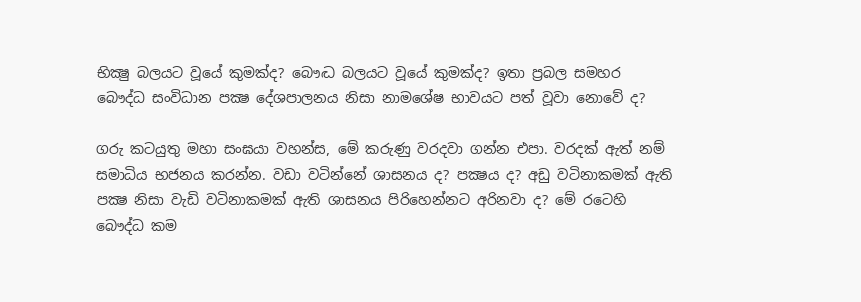භික්‍ෂු බලයට වූයේ කුමක්ද? බෞද්‍ධ බලයට වූයේ කුමක්ද? ඉතා ප්‍රබල සමහර බෙ‍ෟද්ධ සංවිධාන පක්‍ෂ දේශපාලනය නිසා නාමශේෂ භාවයට පත් වූවා නොවේ ද?

ගරු කටයුතු මහා සංඝයා වහන්ස, මේ කරුණු වරදවා ගන්න එපා. වරදක් ඇත් නම් සමාධිය භජනය කරන්න. වඩා වටින්නේ ශාසනය ද? පක්‍ෂය ද? අඩු වටිනාකමක් ඇති පක්‍ෂ නිසා වැඩි වටිනාකමක් ඇති ශාසනය පිරිහෙන්නට අරිනවා ද? මේ රටෙහි බෞද්ධ කම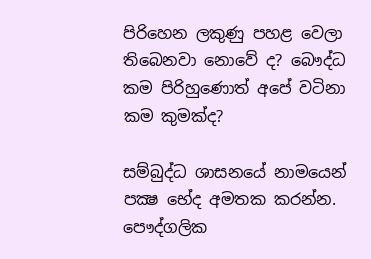පිරිහෙන ලකුණු පහළ වෙලා තිබෙනවා නොවේ ද? බෞද්ධ කම පිරිහුණොත් අපේ වටිනා කම කුමක්ද?

සම්බුද්ධ ශාසනයේ නාමයෙන් පක්‍ෂ භේද අමතක කරන්න. පෞද්ගලික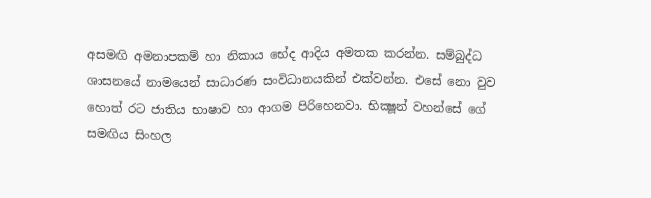අසමඟි අමනාපකම් හා නිකාය භේද ආදිය අමතක කරන්න. සම්බුද්ධ ශාසනයේ නාමයෙන් සාධාරණ සංවිධානයකින් එක්වන්න. එසේ නො වුව හොත් රට ජාතිය භාෂාව හා ආගම පිරිහෙනවා. භික්‍ෂූන් වහන්සේ ගේ සමඟිය සිංහල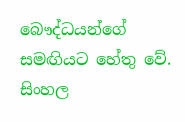බෞද්ධයන්ගේ සමඟියට හේතු වේ. සිංහල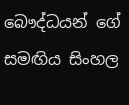බෞද්ධයන් ගේ සමඟිය සිංහල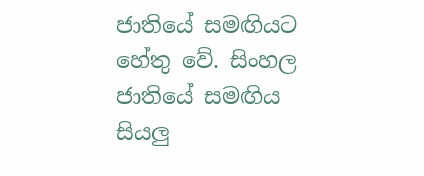ජාතියේ සමඟියට හේතු වේ. සිංහල ජාතියේ සමඟිය සියලු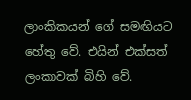ලාංකිකයන් ගේ සමඟියට හේතු වේ. එයින් එක්සත් ලංකාවක් බිහි වේ.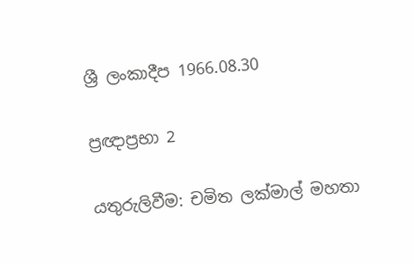ශ්‍රී ලංකාදීප 1966.08.30

ප්‍රඥාප්‍රභා 2

යතුරුලිවීම: චමිත ලක්මාල් මහතා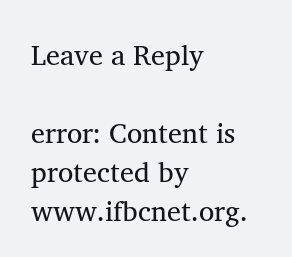Leave a Reply

error: Content is protected by www.ifbcnet.org.